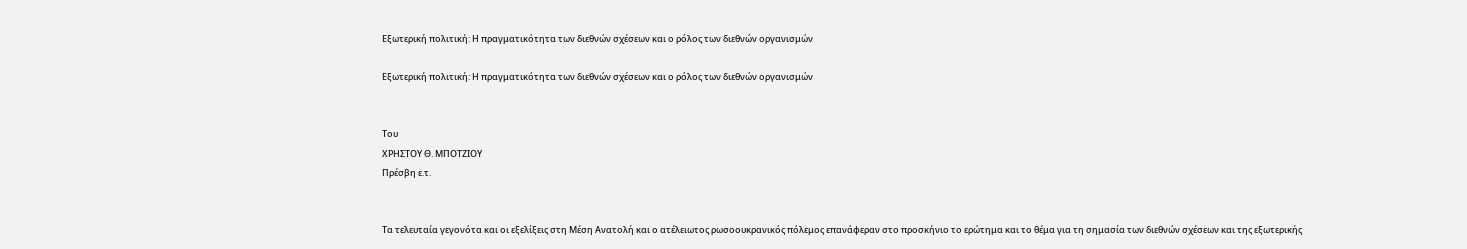Εξωτερική πολιτική: Η πραγματικότητα των διεθνών σχέσεων και ο ρόλος των διεθνών οργανισμών

Εξωτερική πολιτική: Η πραγματικότητα των διεθνών σχέσεων και ο ρόλος των διεθνών οργανισμών


Του
ΧΡΗΣΤΟΥ Θ. ΜΠΟΤΖΙΟΥ
Πρέσβη ε.τ.


Τα τελευταία γεγονότα και οι εξελίξεις στη Μέση Ανατολή και ο ατέλειωτος ρωσοουκρανικός πόλεμος επανάφεραν στο προσκήνιο το ερώτημα και το θέμα για τη σημασία των διεθνών σχέσεων και της εξωτερικής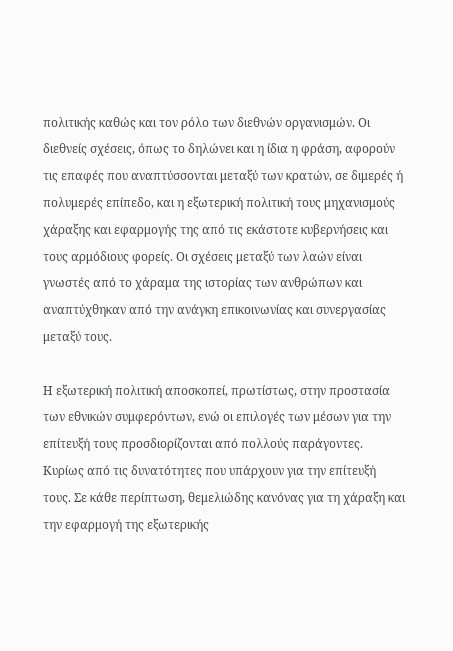πολιτικής καθώς και τον ρόλο των διεθνών οργανισμών. Οι διεθνείς σχέσεις, όπως το δηλώνει και η ίδια η φράση, αφορούν τις επαφές που αναπτύσσονται μεταξύ των κρατών, σε διμερές ή πολυμερές επίπεδο, και η εξωτερική πολιτική τους μηχανισμούς χάραξης και εφαρμογής της από τις εκάστοτε κυβερνήσεις και τους αρμόδιους φορείς. Οι σχέσεις μεταξύ των λαών είναι γνωστές από το χάραμα της ιστορίας των ανθρώπων και αναπτύχθηκαν από την ανάγκη επικοινωνίας και συνεργασίας μεταξύ τους.

Η εξωτερική πολιτική αποσκοπεί, πρωτίστως, στην προστασία των εθνικών συμφερόντων, ενώ οι επιλογές των μέσων για την επίτευξή τους προσδιορίζονται από πολλούς παράγοντες. Κυρίως από τις δυνατότητες που υπάρχουν για την επίτευξή τους. Σε κάθε περίπτωση, θεμελιώδης κανόνας για τη χάραξη και την εφαρμογή της εξωτερικής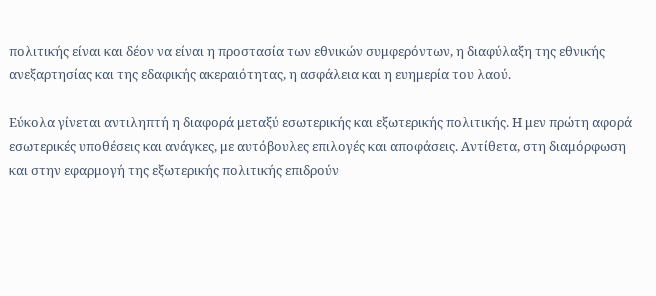πολιτικής είναι και δέον να είναι η προστασία των εθνικών συμφερόντων, η διαφύλαξη της εθνικής ανεξαρτησίας και της εδαφικής ακεραιότητας, η ασφάλεια και η ευημερία του λαού.

Εύκολα γίνεται αντιληπτή η διαφορά μεταξύ εσωτερικής και εξωτερικής πολιτικής. Η μεν πρώτη αφορά εσωτερικές υποθέσεις και ανάγκες, με αυτόβουλες επιλογές και αποφάσεις. Αντίθετα, στη διαμόρφωση και στην εφαρμογή της εξωτερικής πολιτικής επιδρούν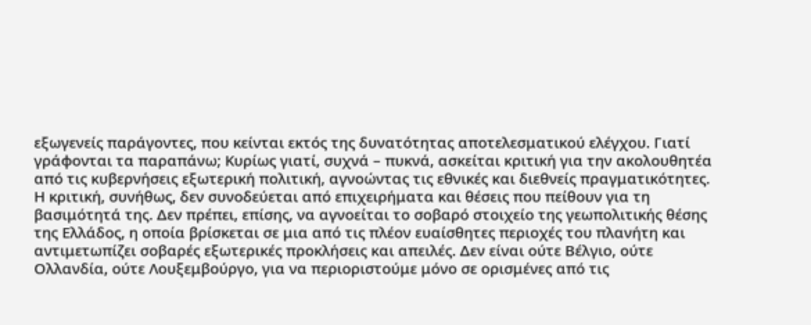εξωγενείς παράγοντες, που κείνται εκτός της δυνατότητας αποτελεσματικού ελέγχου. Γιατί γράφονται τα παραπάνω; Κυρίως γιατί, συχνά – πυκνά, ασκείται κριτική για την ακολουθητέα από τις κυβερνήσεις εξωτερική πολιτική, αγνοώντας τις εθνικές και διεθνείς πραγματικότητες. Η κριτική, συνήθως, δεν συνοδεύεται από επιχειρήματα και θέσεις που πείθουν για τη βασιμότητά της. Δεν πρέπει, επίσης, να αγνοείται το σοβαρό στοιχείο της γεωπολιτικής θέσης της Ελλάδος, η οποία βρίσκεται σε μια από τις πλέον ευαίσθητες περιοχές του πλανήτη και αντιμετωπίζει σοβαρές εξωτερικές προκλήσεις και απειλές. Δεν είναι ούτε Βέλγιο, ούτε Ολλανδία, ούτε Λουξεμβούργο, για να περιοριστούμε μόνο σε ορισμένες από τις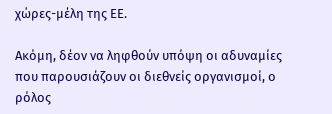χώρες-μέλη της ΕΕ.

Ακόμη, δέον να ληφθούν υπόψη οι αδυναμίες που παρουσιάζουν οι διεθνείς οργανισμοί, ο ρόλος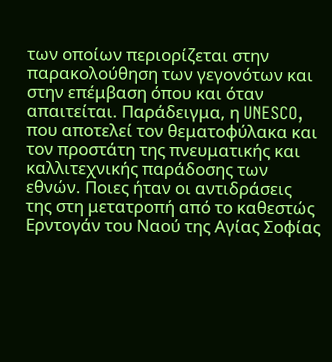των οποίων περιορίζεται στην παρακολούθηση των γεγονότων και στην επέμβαση όπου και όταν απαιτείται. Παράδειγμα, η UNESCO, που αποτελεί τον θεματοφύλακα και τον προστάτη της πνευματικής και καλλιτεχνικής παράδοσης των εθνών. Ποιες ήταν οι αντιδράσεις της στη μετατροπή από το καθεστώς Ερντογάν του Ναού της Αγίας Σοφίας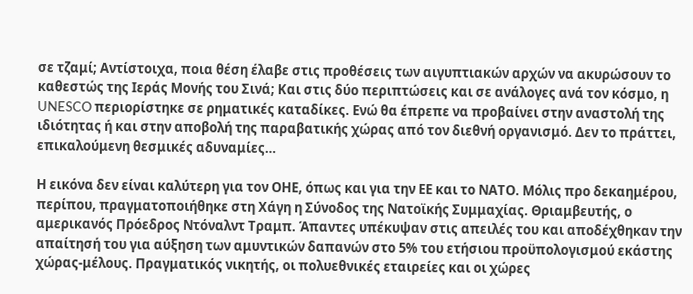σε τζαμί; Αντίστοιχα, ποια θέση έλαβε στις προθέσεις των αιγυπτιακών αρχών να ακυρώσουν το καθεστώς της Ιεράς Μονής του Σινά; Και στις δύο περιπτώσεις και σε ανάλογες ανά τον κόσμο, η UNESCO περιορίστηκε σε ρηματικές καταδίκες. Ενώ θα έπρεπε να προβαίνει στην αναστολή της ιδιότητας ή και στην αποβολή της παραβατικής χώρας από τον διεθνή οργανισμό. Δεν το πράττει, επικαλούμενη θεσμικές αδυναμίες…

Η εικόνα δεν είναι καλύτερη για τον ΟΗΕ, όπως και για την ΕΕ και το ΝΑΤΟ. Μόλις προ δεκαημέρου, περίπου, πραγματοποιήθηκε στη Χάγη η Σύνοδος της Νατοϊκής Συμμαχίας. Θριαμβευτής, ο αμερικανός Πρόεδρος Ντόναλντ Τραμπ. Άπαντες υπέκυψαν στις απειλές του και αποδέχθηκαν την απαίτησή του για αύξηση των αμυντικών δαπανών στο 5% του ετήσιοu προϋπολογισμού εκάστης χώρας-μέλους. Πραγματικός νικητής, οι πολυεθνικές εταιρείες και οι χώρες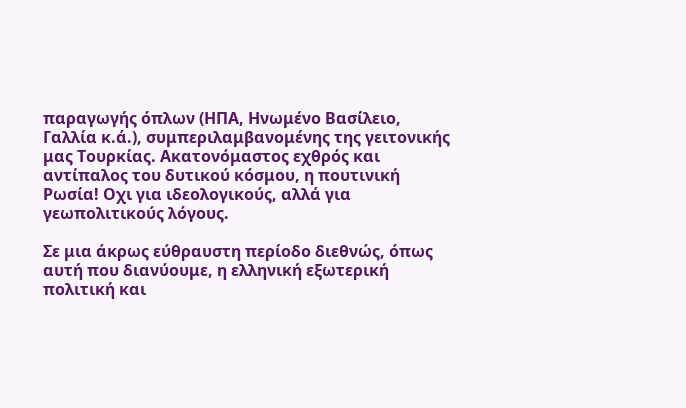παραγωγής όπλων (ΗΠΑ, Ηνωμένο Βασίλειο, Γαλλία κ.ά.), συμπεριλαμβανομένης της γειτονικής μας Τουρκίας. Ακατονόμαστος εχθρός και αντίπαλος του δυτικού κόσμου, η πουτινική Ρωσία! Oχι για ιδεολογικούς, αλλά για γεωπολιτικούς λόγους.

Σε μια άκρως εύθραυστη περίοδο διεθνώς, όπως αυτή που διανύουμε, η ελληνική εξωτερική πολιτική και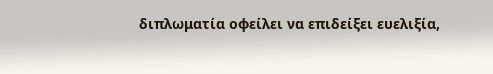διπλωματία οφείλει να επιδείξει ευελιξία,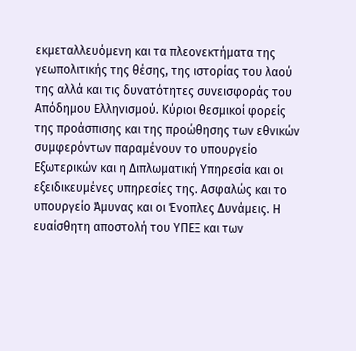εκμεταλλευόμενη και τα πλεονεκτήματα της γεωπολιτικής της θέσης, της ιστορίας του λαού της αλλά και τις δυνατότητες συνεισφοράς του Απόδημου Ελληνισμού. Κύριοι θεσμικοί φορείς της προάσπισης και της προώθησης των εθνικών συμφερόντων παραμένουν το υπουργείο Εξωτερικών και η Διπλωματική Υπηρεσία και οι εξειδικευμένες υπηρεσίες της. Ασφαλώς και το υπουργείο Άμυνας και οι Ένοπλες Δυνάμεις. Η ευαίσθητη αποστολή του ΥΠΕΞ και των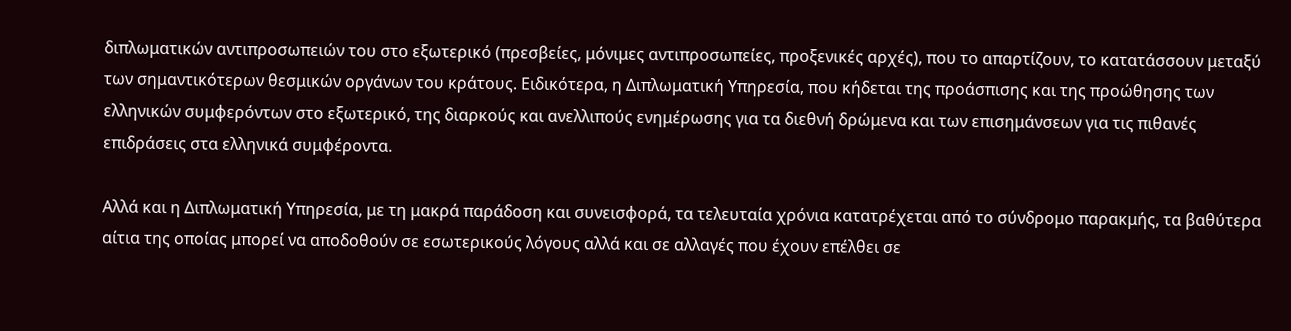διπλωματικών αντιπροσωπειών του στο εξωτερικό (πρεσβείες, μόνιμες αντιπροσωπείες, προξενικές αρχές), που το απαρτίζουν, το κατατάσσουν μεταξύ των σημαντικότερων θεσμικών οργάνων του κράτους. Ειδικότερα, η Διπλωματική Υπηρεσία, που κήδεται της προάσπισης και της προώθησης των ελληνικών συμφερόντων στο εξωτερικό, της διαρκούς και ανελλιπούς ενημέρωσης για τα διεθνή δρώμενα και των επισημάνσεων για τις πιθανές επιδράσεις στα ελληνικά συμφέροντα.

Αλλά και η Διπλωματική Υπηρεσία, με τη μακρά παράδοση και συνεισφορά, τα τελευταία χρόνια κατατρέχεται από το σύνδρομο παρακμής, τα βαθύτερα αίτια της οποίας μπορεί να αποδοθούν σε εσωτερικούς λόγους αλλά και σε αλλαγές που έχουν επέλθει σε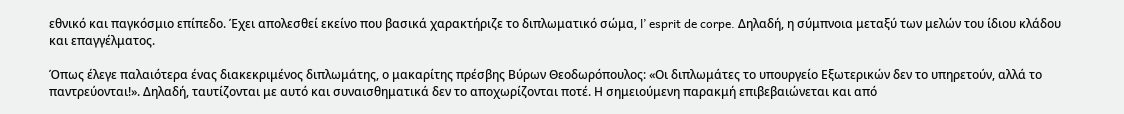εθνικό και παγκόσμιο επίπεδο. Έχει απολεσθεί εκείνο που βασικά χαρακτήριζε το διπλωματικό σώμα, l’ esprit de corpe. Δηλαδή, η σύμπνοια μεταξύ των μελών του ίδιου κλάδου και επαγγέλματος.

Όπως έλεγε παλαιότερα ένας διακεκριμένος διπλωμάτης, ο μακαρίτης πρέσβης Βύρων Θεοδωρόπουλος: «Οι διπλωμάτες το υπουργείο Εξωτερικών δεν το υπηρετούν, αλλά το παντρεύονται!». Δηλαδή, ταυτίζονται με αυτό και συναισθηματικά δεν το αποχωρίζονται ποτέ. Η σημειούμενη παρακμή επιβεβαιώνεται και από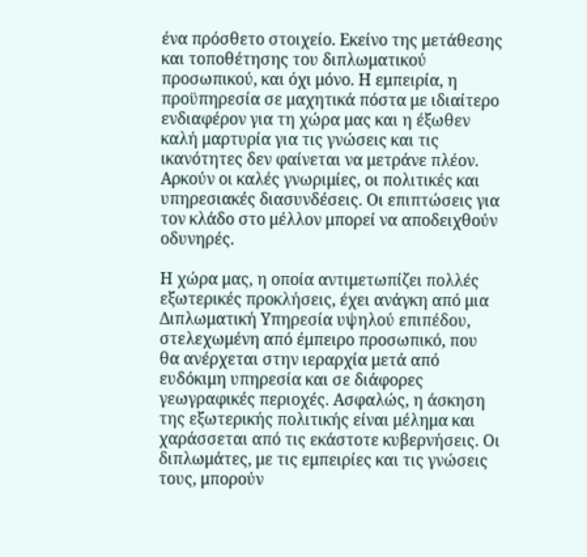ένα πρόσθετο στοιχείο. Εκείνο της μετάθεσης και τοποθέτησης του διπλωματικού προσωπικού, και όχι μόνο. Η εμπειρία, η προϋπηρεσία σε μαχητικά πόστα με ιδιαίτερο ενδιαφέρον για τη χώρα μας και η έξωθεν καλή μαρτυρία για τις γνώσεις και τις ικανότητες δεν φαίνεται να μετράνε πλέον. Αρκούν οι καλές γνωριμίες, οι πολιτικές και υπηρεσιακές διασυνδέσεις. Οι επιπτώσεις για τον κλάδο στο μέλλον μπορεί να αποδειχθούν οδυνηρές.

Η χώρα μας, η οποία αντιμετωπίζει πολλές εξωτερικές προκλήσεις, έχει ανάγκη από μια Διπλωματική Υπηρεσία υψηλού επιπέδου, στελεχωμένη από έμπειρο προσωπικό, που θα ανέρχεται στην ιεραρχία μετά από ευδόκιμη υπηρεσία και σε διάφορες γεωγραφικές περιοχές. Ασφαλώς, η άσκηση της εξωτερικής πολιτικής είναι μέλημα και χαράσσεται από τις εκάστοτε κυβερνήσεις. Οι διπλωμάτες, με τις εμπειρίες και τις γνώσεις τους, μπορούν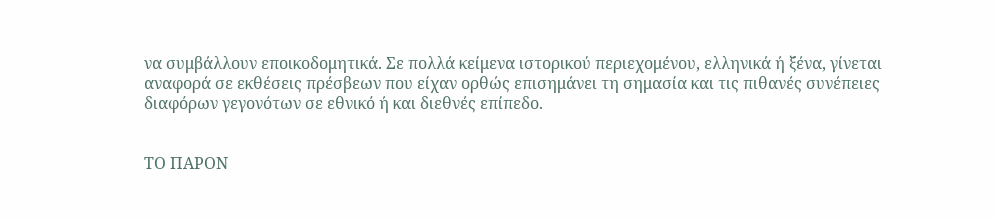να συμβάλλουν εποικοδομητικά. Σε πολλά κείμενα ιστορικού περιεχομένου, ελληνικά ή ξένα, γίνεται αναφορά σε εκθέσεις πρέσβεων που είχαν ορθώς επισημάνει τη σημασία και τις πιθανές συνέπειες διαφόρων γεγονότων σε εθνικό ή και διεθνές επίπεδο.


ΤΟ ΠΑΡΟΝ